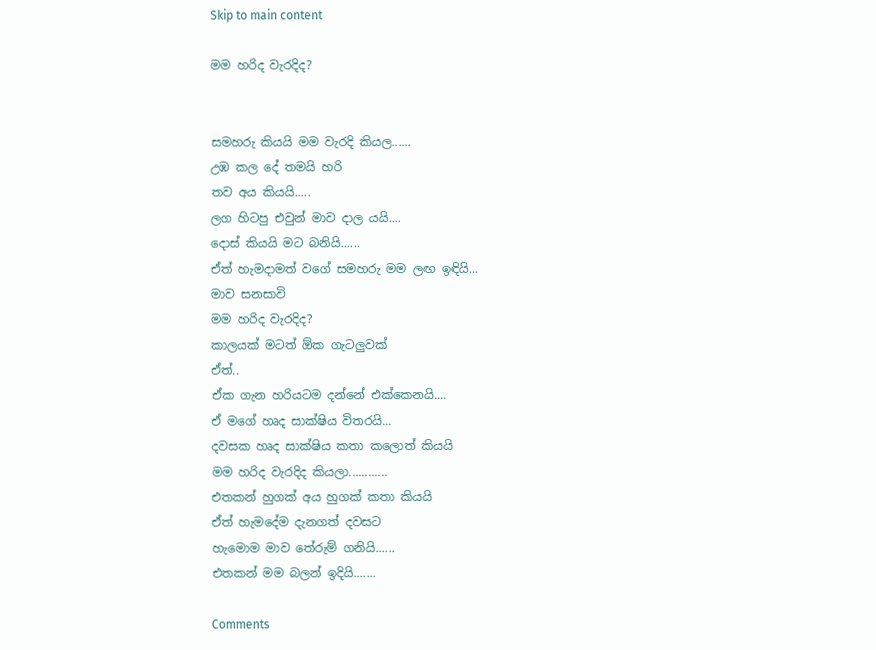Skip to main content

මම හරිද වැරදිද?


සමහරු කියයි මම වැරදි කියල......
උඹ කල දේ තමයි හරි
තව අය කියයි.....
ලග හිටපු එවුන් මාව දාල යයි....
දොස් කියයි මට බනියි......
ඒත් හැමදාමත් වගේ සමහරු මම ලඟ ඉඳියි...
මාව සනසාවි
මම හරිද වැරදිද?
කාලයක් මටත් ඕක ගැටලුවක්
ඒත්..
ඒක ගැන හරියටම දන්නේ එක්කෙනයි....
ඒ මගේ හෘද සාක්ෂිය විතරයි...
දවසක හෘද සාක්ෂිය කතා කලොත් කියයි
මම හරිද වැරදිද කියලා............
එතකන් හුගක් අය හුගක් කතා කියයි
ඒත් හැමදේම දැනගත් දවසට
හැමොම මාව තේරුම් ගනියි......
එතකන් මම බලන් ඉදියි.......

Comments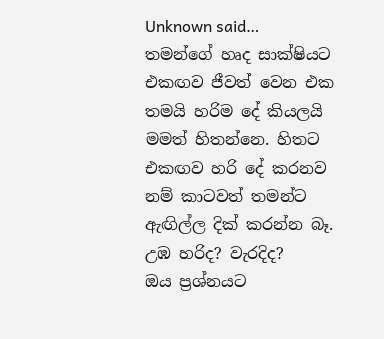Unknown said…
තමන්ගේ හෘද සාක්ෂියට එකඟව ජීවත් වෙන එක තමයි හරිම දේ කියලයි මමත් හිතන්නෙ. හිතට එකඟව හරි දේ කරනව නම් කාටවත් තමන්ට ඇඟිල්ල දික් කරන්න බෑ.
උඹ හරිද? වැරදිද?
ඔය ප්‍රශ්නයට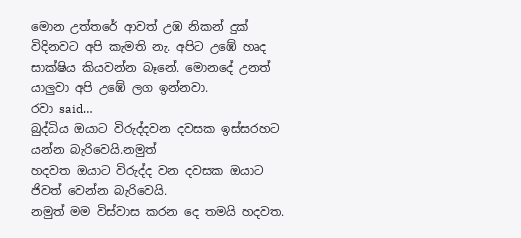මොන උත්තරේ ආවත් උඹ නිකන් දුක් විදිනවට අපි කැමති නැ. අපිට උඹේ හෘද සාක්ෂිය කියවන්න බෑනේ. මොනදේ උනත් යාලුවා අපි උඹේ ලග ඉන්නවා.
රවා said…
බුද්ධිය ඔයාට විරුද්දවන දවසක ඉස්සරහට යන්න බැරිවෙයි.නමුත්
හදවත ඔයාට විරුද්ද වන දවසක ඔයාට ජිවත් වෙන්න බැරිවෙයි.
නමුත් මම විස්වාස කරන දෙ තමයි හදවත.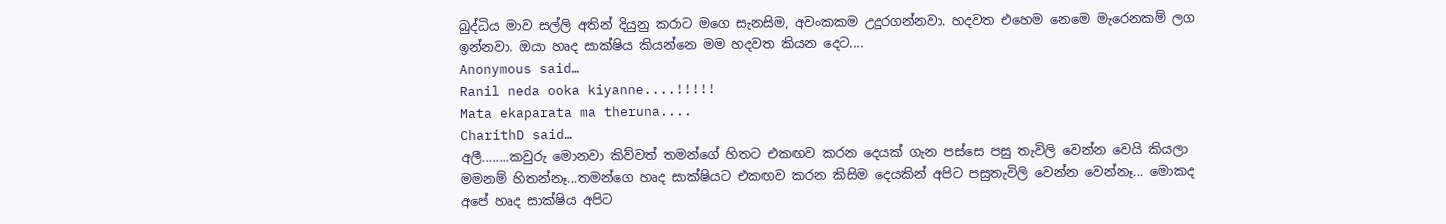බුද්ධිය මාව සල්ලි අතින් දියුනු කරාට මගෙ සැනසිම, අවංකකම උදුරගන්නවා. හදවත එහෙම නෙමෙ මැරෙනකම් ලග ඉන්නවා. ඔයා හෘද සාක්ෂිය කියන්නෙ මම හදවත කියන දෙට....
Anonymous said…
Ranil neda ooka kiyanne....!!!!!
Mata ekaparata ma theruna....
CharithD said…
අලී........කවුරු මොනවා කිව්වත් තමන්ගේ හිතට එකඟව කරන දෙයක් ගැන පස්සෙ පසු තැවිලි වෙන්න වෙයි කියලා මමනම් හිතන්නෑ...තමන්ගෙ හෘද සාක්ෂියට එකඟව කරන කිසිම දෙයකින් අපිට පසුතැවිලි වෙන්න වෙන්නෑ... මොකද අපේ හෘද සාක්ෂිය අපිට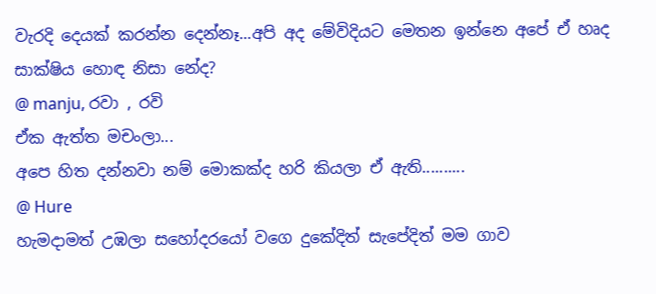වැරදි දෙයක් කරන්න දෙන්නෑ...අපි අද මේවිදියට මෙතන ඉන්නෙ අපේ ඒ හෘද සාක්ෂිය හොඳ නිසා නේද?
@ manju, රවා , රවි
ඒක ඇත්ත මචංලා...
අපෙ හිත දන්නවා නම් මොකක්ද හරි කියලා ඒ ඇති..........
@ Hure
හැමදාමත් උඹලා සහෝදරයෝ වගෙ දුකේදිත් සැපේදිත් මම ගාව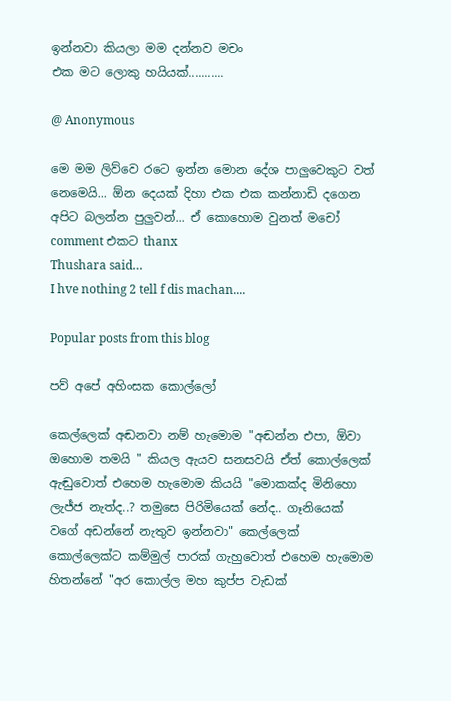ඉන්නවා කියලා මම දන්නව මචං
එක මට ලොකු හයියක්...........

@ Anonymous

මෙ මම ලිව්වෙ රටෙ ඉන්න මොන දේශ පාලුවෙකුට වත් නෙමෙයි... ඕන දෙයක් දිහා එක එක කන්නාඩි දගෙන අපිට බලන්න පුලුවන්... ඒ කොහොම වුනත් මචෝ comment එකට thanx
Thushara said…
I hve nothing 2 tell f dis machan....

Popular posts from this blog

පව් අපේ අහිංසක කොල්ලෝ

කෙල්ලෙක් අඬනවා නම් හැමොම "අඬන්න එපා, ඕවා ඔහොම තමයි " කියල ඇයව සනසවයි ඒත් කොල්ලෙක් ඇඬුවොත් එහෙම හැමොම කියයි "මොකක්ද මිනිහො ලැජ්ජ නැත්ද..? තමුසෙ පිරිමියෙක් නේද.. ගෑනියෙක් වගේ අඩන්නේ නැතුව ඉන්නවා" කෙල්ලෙක් කොල්ලෙක්ට කම්මුල් පාරක් ගැහුවොත් එහෙම හැමොම හිතන්නේ "අර කොල්ල මහ කුප්ප වැඩක්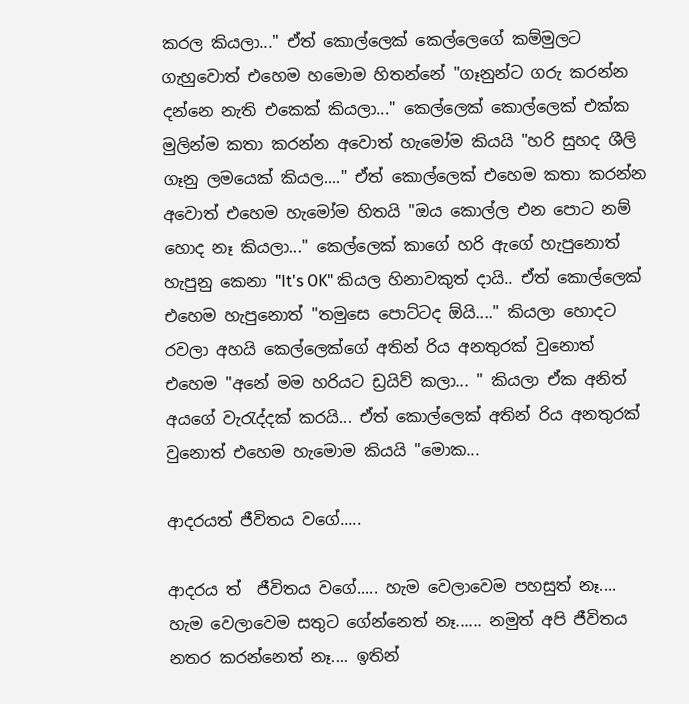කරල කියලා..." ඒත් කොල්ලෙක් කෙල්ලෙගේ කම්මුලට ගැහුවොත් එහෙම හමොම හිතන්නේ "ගෑනුන්ට ගරු කරන්න දන්නෙ නැති එකෙක් කියලා..." කෙල්ලෙක් කොල්ලෙක් එක්ක මුලින්ම කතා කරන්න අවොත් හැමෝම කියයි "හරි සුහද ශීලි ගෑනු ලමයෙක් කියල...." ඒත් කොල්ලෙක් එහෙම කතා කරන්න අවොත් එහෙම හැමෝම හිතයි "ඔය කොල්ල එන පොට නම් හොද නෑ කියලා..." කෙල්ලෙක් කාගේ හරි ඇගේ හැපුනොත් හැපුනු කෙනා "It's OK" කියල හිනාවකුත් දායි.. ඒත් කොල්ලෙක් එහෙම හැපුනොත් "තමුසෙ පොට්ටද ඕයි...." කියලා හොදට රවලා අහයි කෙල්ලෙක්ගේ අතින් රිය අනතුරක් වුනොත් එහෙම "අනේ මම හරියට ඩ්‍රයිව් කලා... " කියලා ඒක අනිත් අයගේ වැරැද්දක් කරයි... ඒත් කොල්ලෙක් අතින් රිය අනතුරක් වුනොත් එහෙම හැමොම කියයි "මොක...

ආදරයත් ජීවිතය වගේ.....

ආදරය ත්  ජීවිතය වගේ..... හැම වෙලාවෙම පහසුත් නෑ.... හැම වෙලාවෙම සතුට ගේන්නෙත් නෑ...... නමුත් අපි ජීවිතය නතර කරන්නෙත් නෑ.... ඉතින්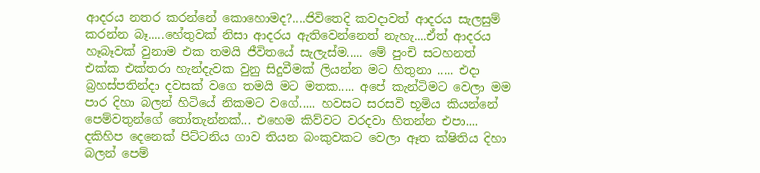ආදරය නතර කරන්නේ කොහොමද?....ජිවිතෙදි කවදාවත් ආදරය සැලසුම් කරන්න බෑ.....හේතුවක් නිසා ආදරය ඇතිවෙන්නෙත් නැහැ....ඒත් ආදරය හෑබෑවක් වුනාම එක තමයි ජීවිතයේ සැලැස්ම..... මේ පුංචි සටහනත් එක්ක එක්තරා හැන්දැවක වුනු සිදුවීමක් ලියන්න මට හිතුනා ..... එදා බ්‍රහස්පතින්දා දවසක් වගෙ තමයි මට මතක..... අපේ කැන්ටිමට වෙලා මම පාර දිහා බලන් හිටියේ නිකමට වගේ..... හවසට සරසවි භූමිය කියන්නේ පෙම්වතුන්ගේ තෝතැන්නක්... එහෙම කිව්වට වරදවා හිතන්න එපා.... දකිහිප දෙනෙක් පිට්ටනිය ගාව තියන බංකුවකට වෙලා ඈත ක්ෂිතිය දිහා බලන් පෙම්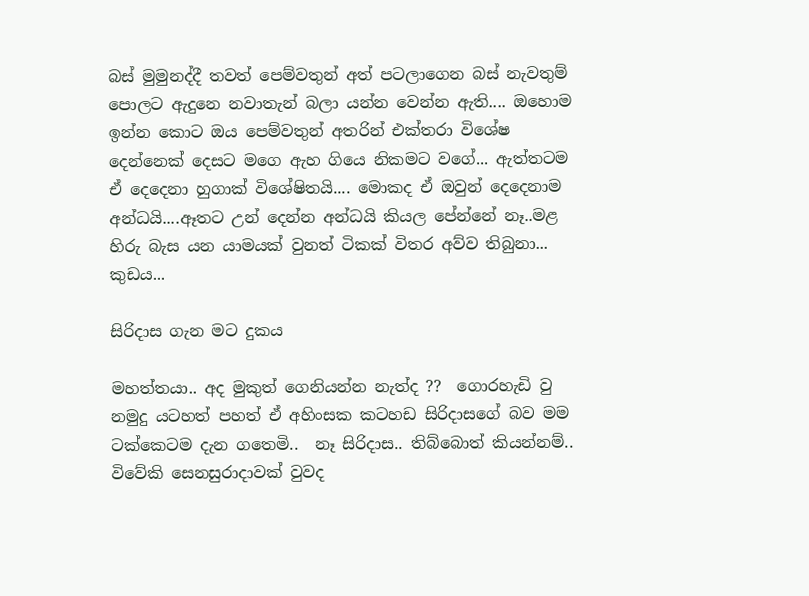බස් මුමුනද්දී තවත් පෙම්වතුන් අත් පටලාගෙන බස් නැවතුම් පොලට ඇදුනෙ නවාතැන් බලා යන්න වෙන්න ඇති.... ඔහොම ඉන්න කොට ඔය පෙම්වතුන් අතරින් එක්තරා විශේෂ දෙන්නෙක් දෙසට මගෙ ඇහ ගියෙ නිකමට වගේ... ඇත්තටම ඒ දෙදෙනා හුගාක් විශේෂිතයි.... මොකද ඒ ඔවුන් දෙදෙනාම අන්ධයි....ඈතට උන් දෙන්න අන්ධයි කියල පේන්නේ නෑ..මළ හිරු බැස යන යාමයක් වුනත් ටිකක් විතර අව්ව තිබුනා... කුඩය...

සිරිදාස ගැන මට දුකය

මහත්තයා.. අද මුකුත් ගෙනියන්න නැත්ද ??  ගොරහැඩි වු නමුදු යටහත් පහත් ඒ අහිංසක කටහඩ සිරිදාසගේ බව මම ටක්කෙටම දැන ගතෙමි..  නෑ සිරිදාස.. තිබ්බොත් කියන්නම්..  විවේකි සෙනසුරාදාවක් වුවද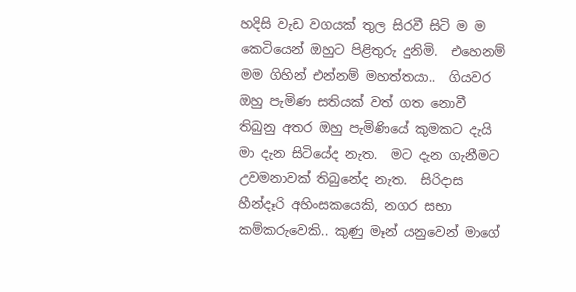හදිසි වැඩ වගයක් තුල සිරවී සිටි ම ම  කෙටියෙන් ඔහුට පිළිතුරු දුනිමි.  එහෙනම් මම ගිහින් එන්නම් මහත්තයා..  ගියවර ඔහු පැමිණ සතියක් වත් ගත නොවී තිබුනු අතර ඔහු පැමිණියේ කුමකට දැයි මා දැන සිටියේද නැත.  මට දැන ගැනීමට උවමනාවක් තිබුනේද නැත.  සිරිදාස හීන්දෑරි අහිංසකයෙකි, නගර සභා කම්කරුවෙකි.. කුණු මෑන් යනුවෙන් මාගේ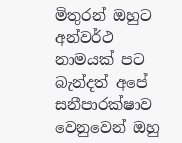මිතුරන් ඔහුට අන්වර්ථ නාමයක් පට බැන්දත් අපේ සනීපාරක්ෂාව වෙනුවෙන් ඔහු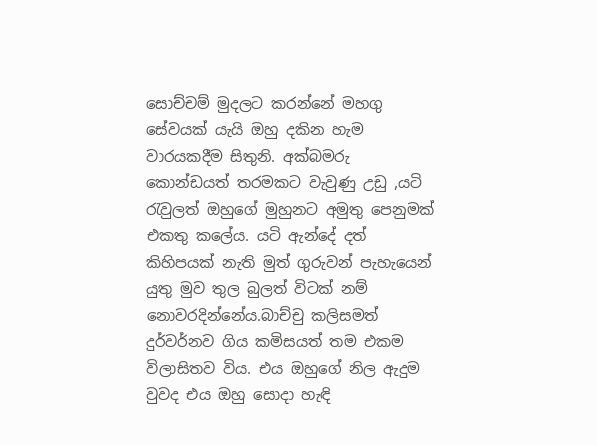සොච්චම් මුදලට කරන්නේ මහගු සේවයක් යැයි ඔහු දකින හැම වාරයකදීම සිතුනි. අක්බමරු කොන්ඩයත් තරමකට වැවුණු උඩු ,යටි   රැවුලත් ඔහුගේ මුහුනට අමුතු පෙනුමක් එකතු කලේය. යටි ඇන්දේ දත් කිහිපයක් නැති මුත් ගුරුවන් පැහැයෙන් යුතු මුව තුල බුලත් විටක් නම් නොවරදින්නේය.බාච්චු කලිසමත් දුර්වර්නව ගිය කමිසයත් තම එකම විලාසිතව විය. එය ඔහුගේ නිල ඇදුම වුවද එය ඔහු සොදා හැඳි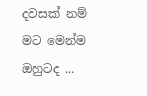දවසක් නම් මට මෙන්ම ඔහුටද ...